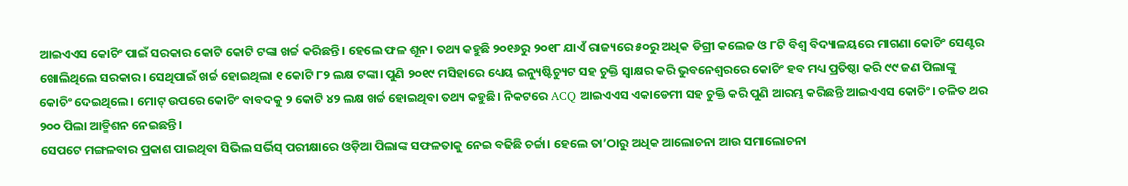ଆଇଏଏସ କୋଚିଂ ପାଇଁ ସରକାର କୋଟି କୋଟି ଟଙ୍କା ଖର୍ଚ୍ଚ କରିଛନ୍ତି। ହେଲେ ଫଳ ଶୂନ। ତଥ୍ୟ କହୁଛି ୨୦୧୬ରୁ ୨୦୧୮ ଯାଏଁ ରାଜ୍ୟରେ ୫୦ରୁ ଅଧିକ ଡିଗ୍ରୀ କଲେଜ ଓ ୮ଟି ବିଶ୍ୱ ବିଦ୍ୟାଳୟରେ ମାଗଣା କୋଚିଂ ସେଣ୍ଟର ଖୋଲିଥିଲେ ସରକାର। ସେଥିପାଇଁ ଖର୍ଚ୍ଚ ହୋଇଥିଲା ୧ କୋଟି ୮୨ ଲକ୍ଷ ଟଙ୍କା। ପୁଣି ୨୦୧୯ ମସିହାରେ ଧ୍ୟେୟ ଇନ୍ୟୁଷ୍ଟିଚ୍ୟୁଟ ସହ ଚୁକ୍ତି ସ୍ୱାକ୍ଷର କରି ଭୁବନେଶ୍ୱରରେ କୋଚିଂ ହବ ମଧ୍ୟ ପ୍ରତିଷ୍ଠା କରି ୯୯ ଜଣ ପିଲାଙ୍କୁ କୋଚିଂ ଦେଇଥିଲେ। ମୋଟ୍ ଉପରେ କୋଚିଂ ବାବଦକୁ ୨ କୋଟି ୪୨ ଲକ୍ଷ ଖର୍ଚ୍ଚ ହୋଇଥିବା ତଥ୍ୟ କହୁଛି। ନିକଟରେ ACQ ଆଇଏଏସ ଏକାଡେମୀ ସହ ଚୁକ୍ତି କରି ପୁଣି ଆରମ୍ଭ କରିଛନ୍ତି ଆଇଏଏସ କୋଚିଂ। ଚଳିତ ଥର ୨୦୦ ପିଲା ଆଡ୍ମିଶନ ନେଇଛନ୍ତି।
ସେପଟେ ମଙ୍ଗଳବାର ପ୍ରକାଶ ପାଇଥିବା ସିଭିଲ ସର୍ଭିସ୍ ପରୀକ୍ଷାରେ ଓଡ଼ିଆ ପିଲାଙ୍କ ସଫଳତାକୁ ନେଇ ବଢିଛି ଚର୍ଚ୍ଚା। ହେଲେ ତା’ଠାରୁ ଅଧିକ ଆଲୋଚନା ଆଉ ସମାଲୋଚନା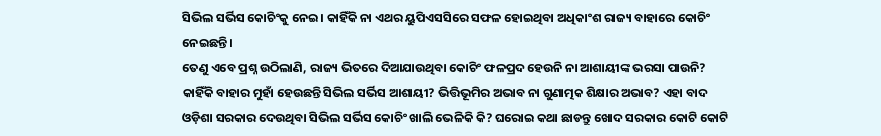ସିଭିଲ ସର୍ଭିସ କୋଚିଂକୁ ନେଇ। କାହିଁକି ନା ଏଥର ୟୁପିଏସସିରେ ସଫଳ ହୋଇଥିବା ଅଧିକାଂଶ ରାଜ୍ୟ ବାହାରେ କୋଚିଂ ନେଇଛନ୍ତି।
ତେଣୁ ଏବେ ପ୍ରଶ୍ନ ଉଠିଲାଣି, ରାଜ୍ୟ ଭିତରେ ଦିଆଯାଉଥିବା କୋଚିଂ ଫଳପ୍ରଦ ହେଉନି ନା ଆଶାୟୀଙ୍କ ଭରସା ପାଉନି? କାହିଁକି ବାହାର ମୁହାଁ ହେଉଛନ୍ତି ସିଭିଲ ସର୍ଭିସ ଆଶାୟୀ? ଭିତ୍ତିଭୂମିର ଅଭାବ ନା ଗୁଣାତ୍ମକ ଶିକ୍ଷାର ଅଭାବ? ଏହା ବାଦ ଓଡ଼ିଶା ସରକାର ଦେଉଥିବା ସିଭିଲ ସର୍ଭିସ କୋଚିଂ ଖାଲି ଭେଳିକି କି? ଘରୋଇ କଥା ଛାଡନ୍ତୁ ଖୋଦ ସରକାର କୋଟି କୋଟି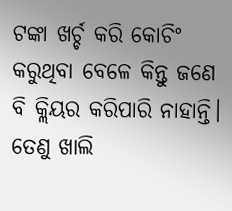ଟଙ୍କା ଖର୍ଚ୍ଚ କରି କୋଚିଂ କରୁଥିବା ବେଳେ କିନ୍ତୁ ଜଣେ ବି କ୍ଲିୟର କରିପାରି ନାହାନ୍ତି। ତେଣୁ ଖାଲି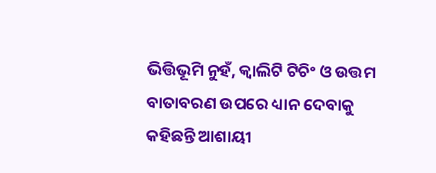ଭିତ୍ତିଭୂମି ନୁହଁ, କ୍ୱାଲିଟି ଟିଚିଂ ଓ ଉତ୍ତମ ବାତାବରଣ ଉପରେ ଧ୍ୟାନ ଦେବାକୁ କହିଛନ୍ତି ଆଶାୟୀ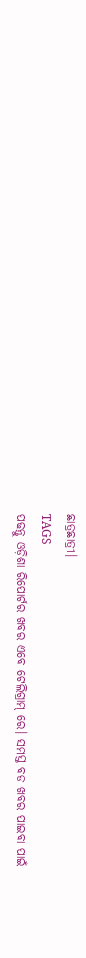ଛାତ୍ରଛାତ୍ରୀ।
TAGS
ପଢନ୍ତୁ ଓଡ଼ିଶା ରିପୋର୍ଟର ଖବର ଏବେ ଟେଲିଗ୍ରାମ୍ ରେ। ସମସ୍ତ ବଡ ଖବର ପାଇବା ପାଇଁ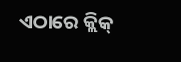ଏଠାରେ କ୍ଲିକ୍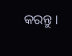କରନ୍ତୁ।